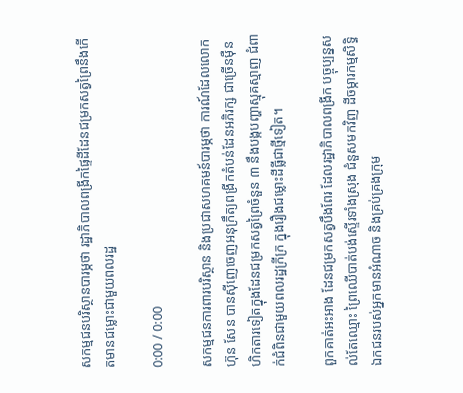សកម្មជនបរិស្ថានបារម្ភថា រដ្ឋាភិបាលពង្រីកផ្ទៃដីដែនជម្រកសត្វព្រៃនឹងកើតមានជម្លោះជាមួយពលរដ្ឋ

0:00 / 0:00

សកម្មជនការពារបរិស្ថាន និងប្រជាសហគមន៍បារម្ភថា ការណ៍ដែលលោក ហ៊ុន សែន បានស៊ីញេចេញអនុក្រឹត្យពង្រីកតំបន់ដែនអភិរក្ស ជាច្រើនម៉ឺនហិកតារទៀតក្នុងដែនជម្រកសត្វព្រៃចំនួន ៣ នឹងបង្កបញ្ហាស្មុគស្មាញ ជំពាក់ជំពិនជាមួយពលរដ្ឋក្រីក្រ ក្នុងរឿងជម្លោះដីធ្លីជាថ្មីទៀត។

ពួកគាត់អះអាង ដែនជម្រកសត្វបឹងពែរ ដែលរដ្ឋាភិបាលពង្រីក បច្ចុប្បន្នសល់តែឈ្មោះ ព្រៃឈើបាត់បង់ស្ទើរទាំងស្រុង ជំនួសមកវិញ ដីចម្ការកម្មសិទ្ធិឯកជនរបស់អ្នកមានអំណាច និងគ្រប់គ្រងក្រុម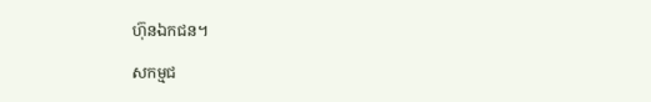ហ៊ុនឯកជន។

សកម្មជ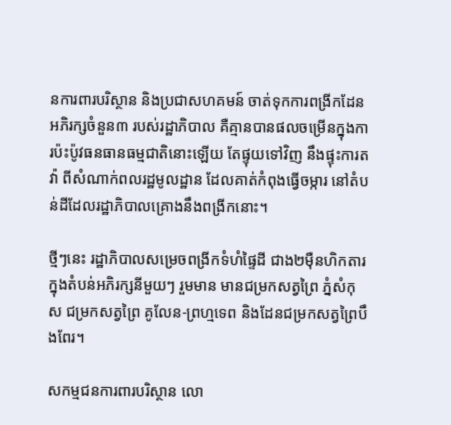នការពារបរិស្ថាន និងប្រជាសហគមន៍ ចាត់ទុកការពង្រីកដែនអភិរក្សចំនួន៣ របស់រដ្ឋាភិបាល គឺគ្មានបានផលចម្រើនក្នុងការប៉ះប៉ូវធនធានធម្មជាតិនោះឡើយ តែផ្ទុយទៅវិញ នឹងផ្ទុះការតវ៉ា ពីសំណាក់ពលរដ្ឋមូលដ្ឋាន ដែលគាត់កំពុងធ្វើចម្ការ នៅតំបន់ដីដែលរដ្ឋាភិបាលគ្រោងនឹងពង្រីកនោះ។

ថ្មីៗនេះ រដ្ឋាភិបាលសម្រេចពង្រីកទំហំផ្ទៃដី ជាង២ម៉ឺនហិកតារក្នុងតំបន់អភិរក្សនីមួយៗ រួមមាន មានជម្រកសត្វព្រៃ ភ្នំសំកុស ជម្រកសត្វព្រៃ គូលែន-ព្រហ្មទេព និងដែនជម្រកសត្វព្រៃបឹងពែរ។

សកម្មជនការពារបរិស្ថាន លោ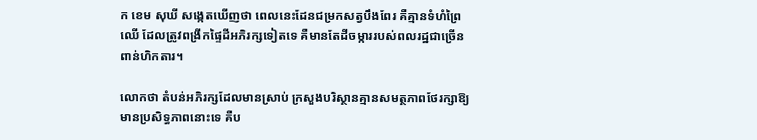ក ខេម សុឃី សង្កេតឃើញថា ពេលនេះដែនជម្រកសត្វបឹងពែរ គឺគ្មានទំហំព្រៃឈើ ដែលត្រូវពង្រីកផ្ទៃដីអភិរក្សទៀតទេ គឺមានតែដីចម្ការរបស់ពលរដ្ឋជាច្រើនពាន់ហិកតារ។

លោកថា តំបន់អភិរក្សដែលមានស្រាប់ ក្រសួងបរិស្ថានគ្មានសមត្ថភាពថែរក្សាឱ្យមានប្រសិទ្ធភាពនោះទេ គឺប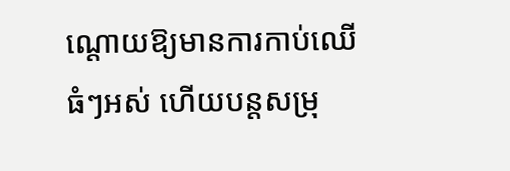ណ្តោយឱ្យមានការកាប់ឈើធំៗអស់ ហើយបន្តសម្រុ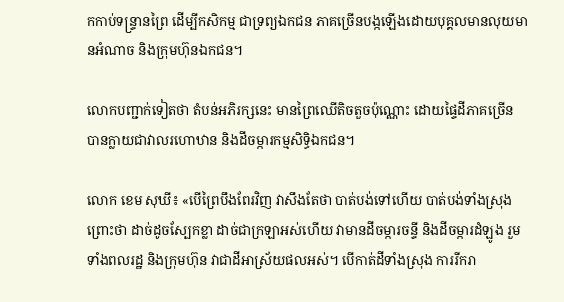កកាប់ទន្ទ្រានព្រៃ ដើម្បីកសិកម្ម ជាទ្រព្យឯកជន ភាគច្រើនបង្កឡើងដោយបុគ្គលមានលុយមានអំណាច និងក្រុមហ៊ុនឯកជន។

លោកបញ្ជាក់ទៀតថា តំបន់អភិរក្សនេះ មានព្រៃឈើតិចតួចប៉ុណ្ណោះ ដោយផ្ទៃដីភាគច្រើន បានក្លាយជាវាលរហោឋាន និងដីចម្ការកម្មសិទ្ធិឯកជន។

លោក ខេម សុឃី៖ «បើព្រៃបឹងពែរវិញ វាសឹងតែថា បាត់បង់ទៅហើយ បាត់បង់ទាំងស្រុង ព្រោះថា ដាច់ដូចស្បែកខ្លា ដាច់ជាក្រឡាអស់ហើយ វាមានដីចម្ការចន្ទី និងដីចម្ការដំឡូង រួមទាំងពលរដ្ឋ និងក្រុមហ៊ុន វាជាដីអាស្រ័យផលអស់។ បើកាត់ដីទាំងស្រុង ការរីករា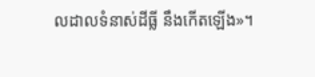លដាលទំនាស់ដីធ្លី នឹងកើតឡើង»។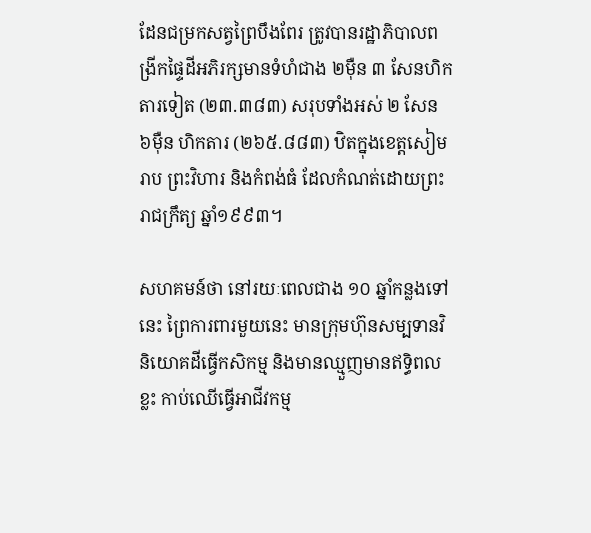ដែនជម្រកសត្វព្រៃបឹងពែរ ត្រូវបានរដ្ឋាភិបាលពង្រីកផ្ទៃដីអភិរក្សមានទំហំជាង ២ម៉ឺន ៣ សែនហិកតារទៀត (២៣.៣៨៣) សរុបទាំងអស់ ២ សែន ៦ម៉ឺន ហិកតារ (២៦៥.៨៨៣) ឋិតក្នុងខេត្តសៀមរាប ព្រះវិហារ និងកំពង់ធំ ដែលកំណត់ដោយព្រះរាជក្រឹត្យ ឆ្នាំ១៩៩៣។

សហគមន៍ថា នៅរយៈពេលជាង ១០ ឆ្នាំកន្លងទៅនេះ ព្រៃការពារមួយនេះ មានក្រុមហ៊ុនសម្បទានវិនិយោគដីធ្វើកសិកម្ម និងមានឈ្មួញមានឥទ្ធិពលខ្លះ កាប់ឈើធ្វើអាជីវកម្ម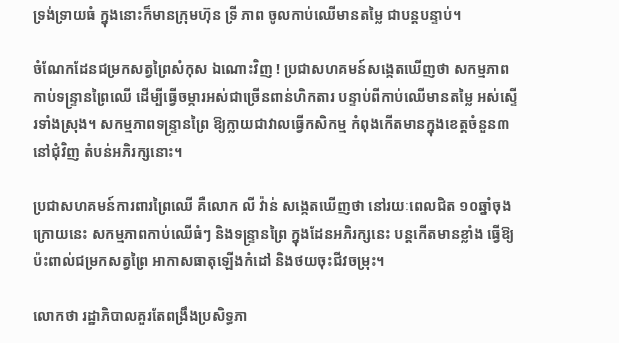ទ្រង់ទ្រាយធំ ក្នុងនោះក៏មានក្រុមហ៊ុន ទ្រី ភាព ចូលកាប់ឈើមានតម្លៃ ជាបន្តបន្ទាប់។

ចំណែកដែនជម្រកសត្វព្រៃសំកុស ឯណោះវិញ ! ប្រជាសហគមន៍សង្កេតឃើញថា សកម្មភាពកាប់ទន្ទ្រានព្រៃឈើ ដើម្បីធ្វើចម្ការអស់ជាច្រើនពាន់ហិកតារ បន្ទាប់ពីកាប់ឈើមានតម្លៃ អស់ស្ទើរទាំងស្រុង។ សកម្មភាពទន្ទ្រានព្រៃ ឱ្យក្លាយជាវាលធ្វើកសិកម្ម កំពុងកើតមានក្នុងខេត្តចំនួន៣ នៅជុំវិញ តំបន់អភិរក្សនោះ។

ប្រជាសហគមន៍ការពារព្រៃឈើ គឺលោក លី វ៉ាន់ សង្កេតឃើញថា នៅរយៈពេលជិត ១០ឆ្នាំចុងក្រោយនេះ សកម្មភាពកាប់ឈើធំៗ និងទន្ទ្រានព្រៃ ក្នុងដែនអភិរក្សនេះ បន្តកើតមានខ្លាំង ធ្វើឱ្យប៉ះពាល់ជម្រកសត្វព្រៃ អាកាសធាតុឡើងកំដៅ និងថយចុះជីវចម្រុះ។

លោកថា រដ្ឋាភិបាលគួរតែពង្រឹងប្រសិទ្ធភា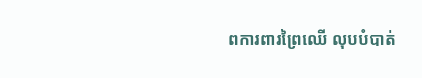ពការពារព្រៃឈើ លុបបំបាត់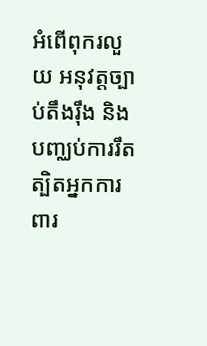អំពើពុករលួយ អនុវត្តច្បាប់តឹងរ៉ឹង និងបញ្ឈប់ការរឹតត្បិតអ្នកការពារ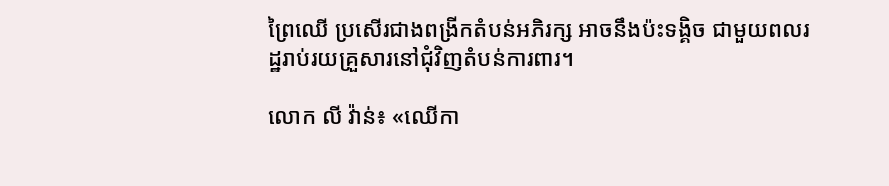ព្រៃឈើ ប្រសើរជាងពង្រីកតំបន់អភិរក្ស អាចនឹងប៉ះទង្គិច ជាមួយពលរដ្ឋរាប់រយគ្រួសារនៅជុំវិញតំបន់ការពារ។

លោក លី វ៉ាន់៖ «ឈើកា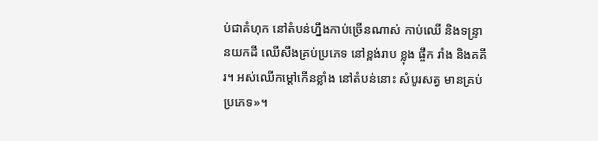ប់ជាគំហុក នៅតំបន់ហ្នឹងកាប់ច្រើនណាស់ កាប់ឈើ និងទន្ទ្រានយកដី ឈើសឹងគ្រប់ប្រភេទ នៅខ្ពង់រាប ខ្លុង ផ្ចឹក រាំង និងគគីរ។ អស់ឈើកម្តៅកើនខ្លាំង នៅតំបន់នោះ សំបូរសត្វ មានគ្រប់ប្រភេទ»។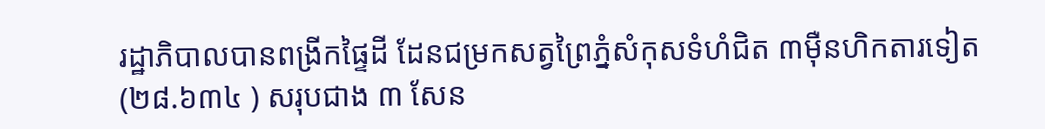រដ្ឋាភិបាលបានពង្រីកផ្ទៃដី ដែនជម្រកសត្វព្រៃភ្នំសំកុសទំហំជិត ៣ម៉ឺនហិកតារទៀត (២៨.៦៣៤ ) សរុបជាង ៣ សែន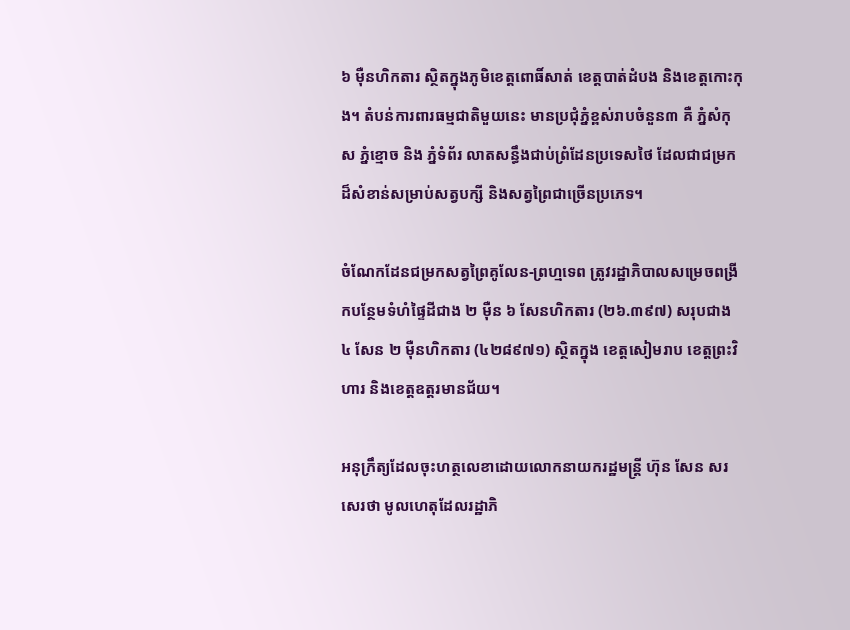៦ ម៉ឺនហិកតារ ស្ថិតក្នុងភូមិខេត្តពោធិ៍សាត់ ខេត្តបាត់ដំបង និងខេត្តកោះកុង។ តំបន់ការពារធម្មជាតិមួយនេះ មានប្រជុំភ្នំខ្ពស់រាបចំនួន៣ គឺ ភ្នំសំកុស ភ្នំខ្មោច និង ភ្នំទំព័រ លាតសន្ធឹងជាប់ព្រំដែនប្រទេសថៃ ដែលជាជម្រកដ៏សំខាន់សម្រាប់សត្វបក្សី និងសត្វព្រៃជាច្រើនប្រភេទ។

ចំណែកដែនជម្រកសត្វព្រៃគូលែន-ព្រហ្មទេព ត្រូវរដ្ឋាភិបាលសម្រេចពង្រីកបន្ថែមទំហំផ្ទៃដីជាង ២ ម៉ឺន ៦ សែនហិកតារ (២៦.៣៩៧) សរុបជាង ៤ សែន ២ ម៉ឺនហិកតារ (៤២៨៩៧១) ស្ថិតក្នុង ខេត្តសៀមរាប ខេត្តព្រះវិហារ និងខេត្តឧត្តរមានជ័យ។

អនុក្រឹត្យដែលចុះហត្ថលេខាដោយលោកនាយករដ្ឋមន្ត្រី ហ៊ុន សែន សរសេរថា មូលហេតុដែលរដ្ឋាភិ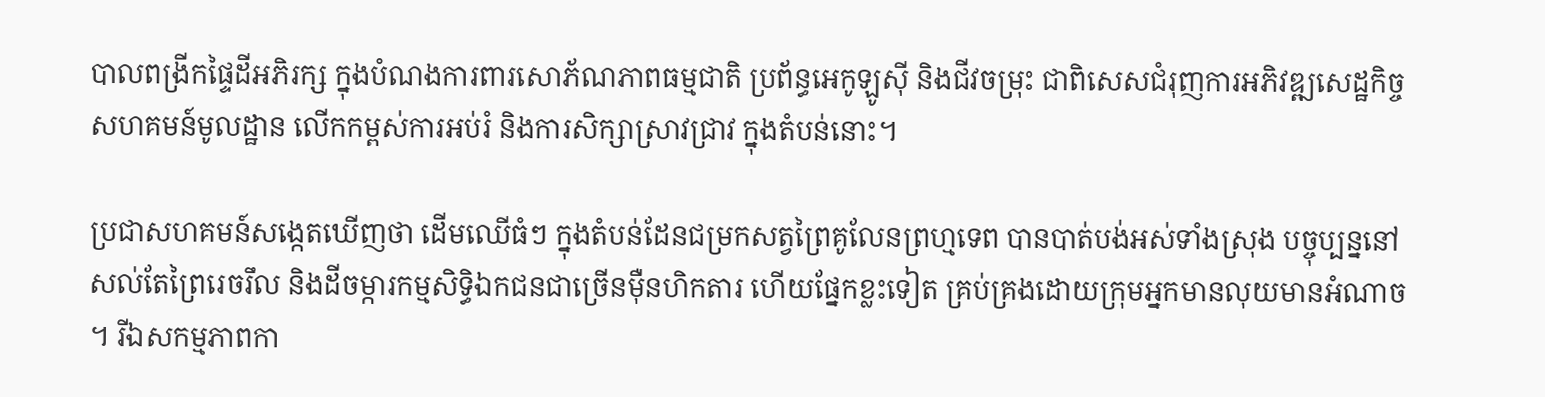បាលពង្រីកផ្ទៃដីអភិរក្ស ក្នុងបំណងការពារសោភ័ណភាពធម្មជាតិ ប្រព័ន្ធអេកូឡូស៊ី និងជីវចម្រុះ ជាពិសេសជំរុញការអភិវឌ្ឍសេដ្ឋកិច្ច សហគមន៍មូលដ្ឋាន លើកកម្ពស់ការអប់រំ និងការសិក្សាស្រាវជ្រាវ ក្នុងតំបន់នោះ។

ប្រជាសហគមន៍សង្កេតឃើញថា ដើមឈើធំៗ ក្នុងតំបន់ដែនជម្រកសត្វព្រៃគូលែនព្រហ្មទេព បានបាត់បង់អស់ទាំងស្រុង បច្ចុប្បន្ននៅសល់តែព្រៃរេចរឹល និងដីចម្ការកម្មសិទ្ធិឯកជនជាច្រើនម៉ឺនហិកតារ ហើយផ្នែកខ្លះទៀត គ្រប់គ្រងដោយក្រុមអ្នកមានលុយមានអំណាច។ រីឯសកម្មភាពកា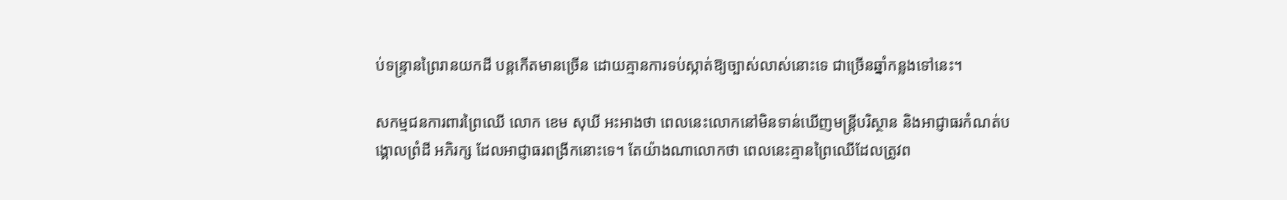ប់ទន្ទ្រានព្រៃរានយកដី បន្តកើតមានច្រើន ដោយគ្មានការទប់ស្កាត់ឱ្យច្បាស់លាស់នោះទេ ជាច្រើនឆ្នាំកន្លងទៅនេះ។

សកម្មជនការពារព្រៃឈើ លោក ខេម សុឃី អះអាងថា ពេលនេះលោកនៅមិនទាន់ឃើញមន្ត្រីបរិស្ថាន និងអាជ្ញាធរកំណត់បង្គោលព្រំដី អភិរក្ស ដែលអាជ្ញាធរពង្រីកនោះទេ។ តែយ៉ាងណាលោកថា ពេលនេះគ្មានព្រៃឈើដែលត្រូវព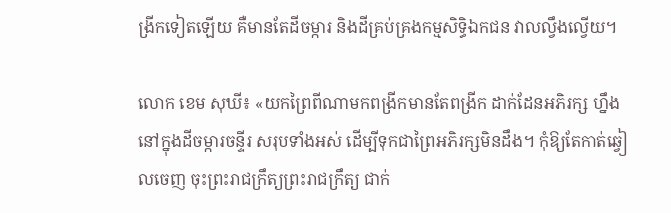ង្រីកទៀតឡើយ គឺមានតែដីចម្ការ និងដីគ្រប់គ្រងកម្មសិទ្ធិឯកជន វាលល្វឹងល្វើយ។

លោក ខេម សុឃី៖ «យកព្រៃពីណាមកពង្រីកមានតែពង្រីក ដាក់ដែនអភិរក្ស ហ្នឹងនៅក្នុងដីចម្ការចន្ទីរ សរុបទាំងអស់ ដើម្បីទុកជាព្រៃអភិរក្សមិនដឹង។ កុំឱ្យតែកាត់ឆ្វៀលចេញ ចុះព្រះរាជក្រឹត្យព្រះរាជក្រឹត្យ ជាក់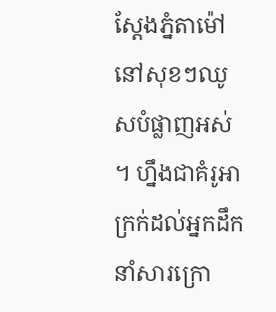ស្តែងភ្នំតាម៉ៅ នៅសុខៗឈូសបំផ្លាញអស់ ។ ហ្នឹងជាគំរូអាក្រក់ដល់អ្នកដឹកនាំសារក្រោ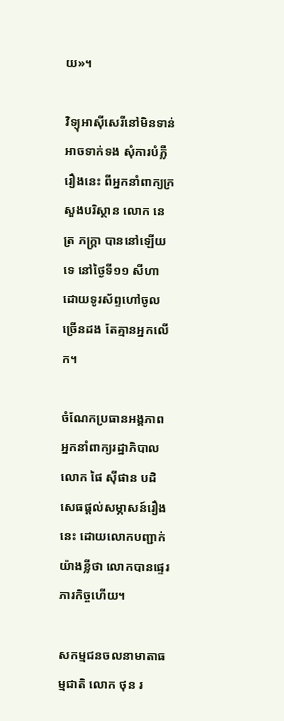យ»។

វិទ្យុអាស៊ីសេរីនៅមិនទាន់អាចទាក់ទង សុំការបំភ្លឺរឿងនេះ ពីអ្នកនាំពាក្យក្រសួងបរិស្ថាន លោក នេត្រ ភក្ត្រា បាននៅឡើយទេ នៅថ្ងៃទី១១ សីហា ដោយទូរស័ព្ទហៅចូលច្រើនដង តែគ្មានអ្នកលើក។

ចំណែកប្រធានអង្គភាពអ្នកនាំពាក្យរដ្ឋាភិបាល លោក ផៃ ស៊ីផាន បដិសេធផ្តល់សម្ភាសន៍រឿងនេះ ដោយលោកបញ្ជាក់យ៉ាងខ្លីថា លោកបានផ្ទេរភារកិច្ចហើយ។

សកម្មជនចលនាមាតាធម្មជាតិ លោក ថុន រ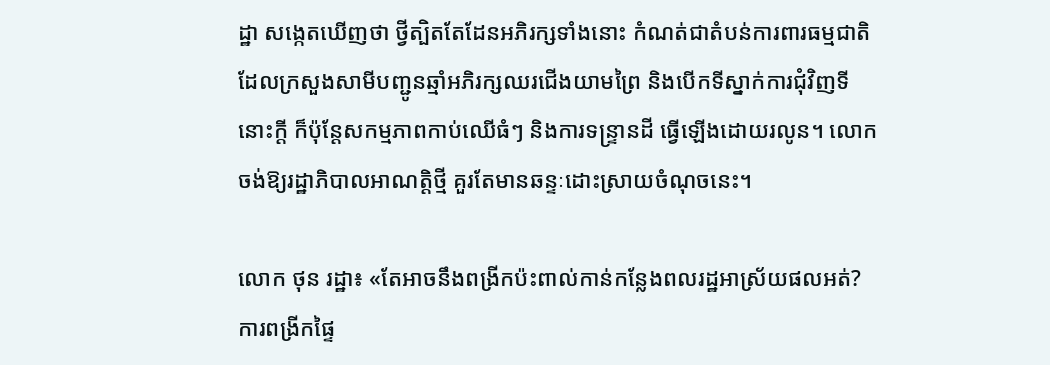ដ្ឋា សង្កេតឃើញថា ថ្វីត្បិតតែដែនអភិរក្សទាំងនោះ កំណត់ជាតំបន់ការពារធម្មជាតិ ដែលក្រសួងសាមីបញ្ជូនឆ្មាំអភិរក្សឈរជើងយាមព្រៃ និងបើកទីស្នាក់ការជុំវិញទីនោះក្តី ក៏ប៉ុន្តែសកម្មភាពកាប់ឈើធំៗ និងការទន្ទ្រានដី ធ្វើឡើងដោយរលូន។ លោកចង់ឱ្យរដ្ឋាភិបាលអាណត្តិថ្មី គួរតែមានឆន្ទៈដោះស្រាយចំណុចនេះ។

លោក ថុន រដ្ឋា៖ «តែអាចនឹងពង្រីកប៉ះពាល់កាន់កន្លែងពលរដ្ឋអាស្រ័យផលអត់?ការពង្រីកផ្ទៃ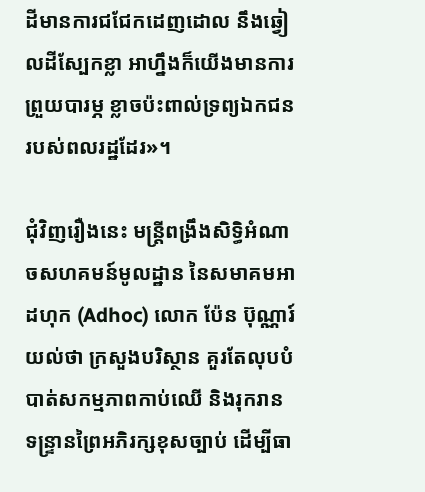ដីមានការជជែកដេញដោល នឹងឆ្វៀលដីស្បែកខ្លា អាហ្នឹងក៏យើងមានការព្រួយបារម្ភ ខ្លាចប៉ះពាល់ទ្រព្យឯកជនរបស់ពលរដ្ឋដែរ»។

ជុំវិញរឿងនេះ មន្ត្រីពង្រឹងសិទ្ធិអំណាចសហគមន៍មូលដ្ឋាន នៃសមាគមអាដហុក (Adhoc) លោក ប៉ែន ប៊ុណ្ណារ៍ យល់ថា ក្រសួងបរិស្ថាន គួរតែលុបបំបាត់សកម្មភាពកាប់ឈើ និងរុករានទន្ទ្រានព្រៃអភិរក្សខុសច្បាប់ ដើម្បីធា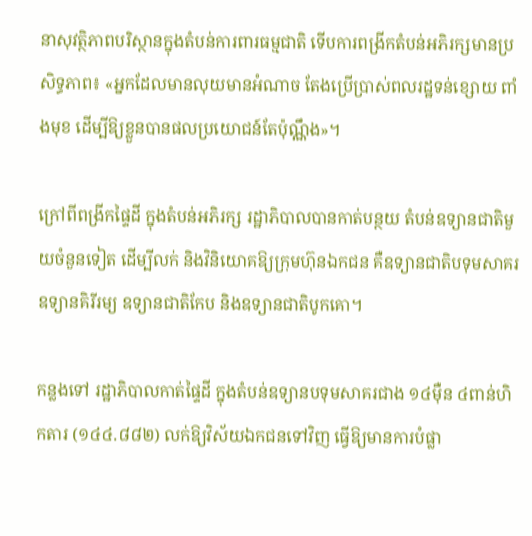នាសុវត្ថិភាពបរិស្ថានក្នុងតំបន់ការពារធម្មជាតិ ទើបការពង្រីកតំបន់អភិរក្សមានប្រសិទ្ធភាព៖ «អ្នកដែលមានលុយមានអំណាច តែងប្រើប្រាស់ពលរដ្ឋទន់ខ្សោយ ពាំងមុខ ដើម្បីឱ្យខ្លួនបានផលប្រយោជន៍តែប៉ុណ្ណឹង»។

ក្រៅពីពង្រីកផ្ទៃដី ក្នុងតំបន់អភិរក្ស រដ្ឋាភិបាលបានកាត់បន្ថយ តំបន់ឧទ្យានជាតិមួយចំនួនទៀត ដើម្បីលក់ និងវិនិយោគឱ្យក្រុមហ៊ុនឯកជន គឺឧទ្យានជាតិបទុមសាគរ ឧទ្យានគិរីរម្យ ឧទ្យានជាតិកែប និងឧទ្យានជាតិបូកគោ។

កន្លងទៅ រដ្ឋាភិបាលកាត់ផ្ទៃដី ក្នុងតំបន់ឧទ្យានបទុមសាគរជាង ១៤ម៉ឺន ៤ពាន់ហិកតារ (១៤៤.៨៨២) លក់ឱ្យវិស័យឯកជនទៅវិញ ធ្វើឱ្យមានការបំផ្លា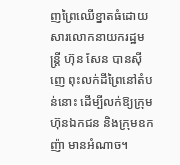ញព្រៃឈើខ្នាតធំដោយសារលោកនាយករដ្ឋមន្ត្រី ហ៊ុន សែន បានស៊ីញេ ពុះលក់ដីព្រៃនៅតំបន់នោះ ដើម្បីលក់ឱ្យក្រុមហ៊ុនឯកជន និងក្រុមឧកញ៉ា មានអំណាច។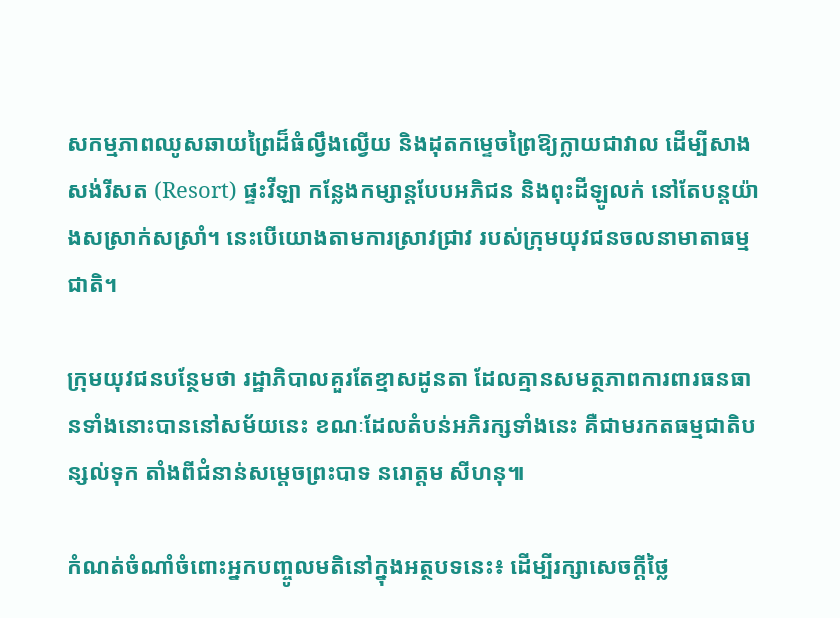សកម្មភាពឈូសឆាយព្រៃដ៏ធំល្វឹងល្វើយ និងដុតកម្ទេចព្រៃឱ្យក្លាយជាវាល ដើម្បីសាងសង់រីសត (Resort) ផ្ទះវីឡា កន្លែងកម្សាន្តបែបអភិជន និងពុះដីឡូលក់ នៅតែបន្តយ៉ាងសស្រាក់សស្រាំ។ នេះបើយោងតាមការស្រាវជ្រាវ របស់ក្រុមយុវជនចលនាមាតាធម្មជាតិ។

ក្រុមយុវជនបន្ថែមថា រដ្ឋាភិបាលគួរតែខ្មាសដូនតា ដែលគ្មានសមត្ថភាពការពារធនធានទាំងនោះបាននៅសម័យនេះ ខណៈដែលតំបន់អភិរក្សទាំងនេះ គឺជាមរកតធម្មជាតិបន្សល់ទុក តាំងពីជំនាន់សម្តេចព្រះបាទ នរោត្តម សីហនុ៕

កំណត់ចំណាំចំពោះអ្នកបញ្ចូលមតិនៅក្នុងអត្ថបទនេះ៖ ដើម្បីរក្សាសេចក្ដីថ្លៃ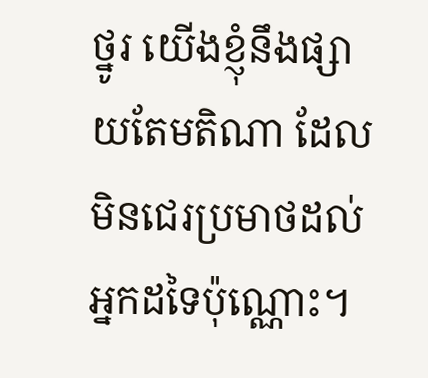ថ្នូរ យើងខ្ញុំនឹងផ្សាយតែមតិណា ដែលមិនជេរប្រមាថដល់អ្នកដទៃប៉ុណ្ណោះ។